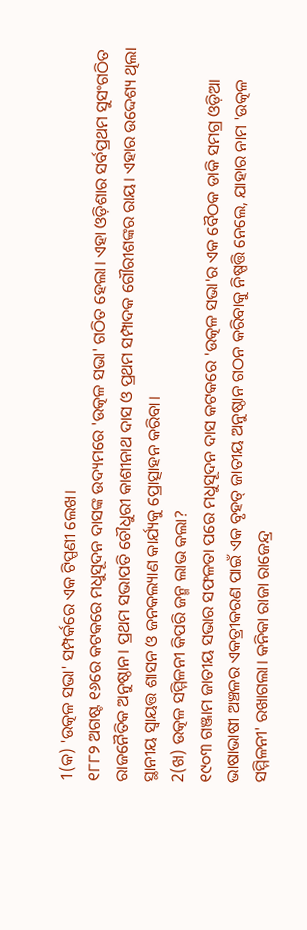1(କ) 'ଉତ୍କଳ ସଭା' ସମ୍ପର୍କରେ ଏକ ଟିପ୍ପଣୀ ଲେଖ।
୧୮୮୨ ଅଗଷ୍ଟ ୧୬ରେ କଟକରେ ମଧୁସୂଦନ ଦାସଙ୍କ ଉଦ୍ୟମରେ 'ଉତ୍କଳ ସଭା' ଗଠିତ ହେଲା। ଏହା ଓଡ଼ିଶାର ସର୍ବପ୍ରଥମ ସୁସଂଗଠିତ ରାଜନୈତିକ ଅନୁଷ୍ଠାନ। ପ୍ରଥମ ସଭାପତି ଚୌଧୁରୀ କାଶୀନାଥ ଦାସ ଓ ପ୍ରଥମ ସମ୍ପାଦକ ଗୌରୀଶଙ୍କର ରାୟ। ଏହାର ଉଦ୍ଦେଶ୍ୟ ଥିଲା ସ୍ଥାନୀୟ ସ୍ୱାୟତ୍ତ ଶାସନ ଓ ଜନକଲ୍ୟାଣ କାର୍ଯ୍ୟକୁ ପ୍ରୋତ୍ସାହନ କରିବା।
2(ଖ) ଉତ୍କଳ ସମ୍ମିଳନୀ କିପରି ଜନ୍ମ ଲାଭ କଲା?
୧୯୦୩ ଗଞ୍ଜାମ ଜାତୀୟ ସଭାର ସଫଳତା ପରେ ମଧୁସୂଦନ ଦାସ କଟକରେ 'ଉତ୍କଳ ସଭା'ର ଏକ ବୈଠକ ଡାକି ସମଗ୍ର ଓଡ଼ିଆ ଭାଷାଭାଷୀ ଅଞ୍ଚଳର ଏକତ୍ରୀକରଣ ପାଇଁ ଏକ ବୃହତ୍ ଜାତୀୟ ଅନୁଷ୍ଠାନ ଗଠନ କରିବାକୁ ନିଷ୍ପତ୍ତି ନେଲେ, ଯାହାର ନାମ 'ଉତ୍କଳ ସମ୍ମିଳନୀ' ରଖାଗଲା। କନିକା ରାଜା ରାଜେନ୍ଦ୍ର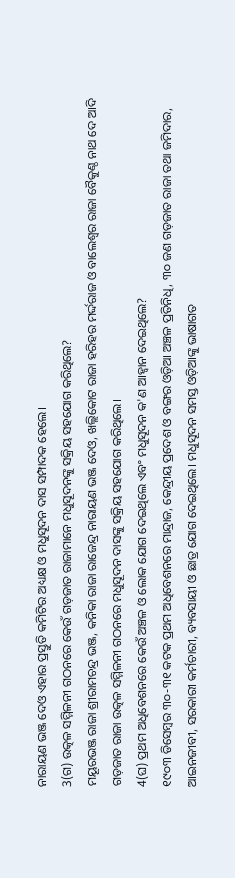ନାରାୟଣ ଭଞ୍ଜ ଦେଓ ଏହାର ପ୍ରସ୍ତୁତି କମିଟିର ଅଧ୍ୟକ୍ଷ ଓ ମଧୁସୂଦନ ଦାସ ସମ୍ପାଦକ ହେଲେ।
3(ଗ) ଉତ୍କଳ ସମ୍ମିଳନୀ ଗଠନରେ କେଉଁ ଗଡ଼ଜାତ ରାଜାମାନେ ମଧୁସୂଦନଙ୍କୁ ସକ୍ରିୟ ସହଯୋଗ କରିଥିଲେ?
ମୟୂରଭଞ୍ଜ ରାଜା ଶ୍ରୀରାମଚନ୍ଦ୍ର ଭଞ୍ଜ, କନିକା ରାଜା ରାଜେନ୍ଦ୍ର ନାରାୟଣ ଭଞ୍ଜ ଦେଓ, ଖଲ୍ଲିକୋଟ ରାଜା ହରିହର ମର୍ଦ୍ଦରାଜ ଓ ବାଲେଶ୍ୱର ରାଜା ବୈକୁଣ୍ଠ ନାଥ ଦେ ଆଦି ଗଡ଼ଜାତ ରାଜା ଉତ୍କଳ ସମ୍ମିଳନୀ ଗଠନରେ ମଧୁସୂଦନ ଦାସଙ୍କୁ ସକ୍ରିୟ ସହଯୋଗ କରିଥିଲେ।
4(ଘ) ପ୍ରଥମ ଅଧିବେଶନରେ କେଉଁ ଅଞ୍ଚଳ ଓ ଲୋକ ଯୋଗ ଦେଇଥିଲେ ଏବଂ ମଧୁସୂଦନ କ'ଣ ଆହ୍ୱାନ ଦେଇଥିଲେ?
୧୯୦୩ ଡିସେମ୍ବର ୩୦-୩୧ କଟକ ପ୍ରଥମ ଅଧିବେଶନରେ ମାନ୍ଦ୍ରାଜ, କେନ୍ଦ୍ରୀୟ ପ୍ରଦେଶ ଓ ବଙ୍ଗର ଓଡ଼ିଆ ଅଞ୍ଚଳ ପ୍ରତିନିଧି, ୩୦ ଜଣ ଗଡ଼ଜାତ ରାଜା ତଥା ଜମିଦାର, ଆଇନଜୀବୀ, ସରକାରୀ କର୍ମଚାରୀ, ବ୍ୟବସାୟୀ ଓ ଛାତ୍ର ଯୋଗ ଦେଇଥିଲେ। ମଧୁସୂଦନ ସମସ୍ତ ଓଡ଼ିଆଙ୍କୁ ଭାଷାଗତ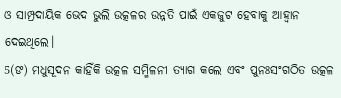ଓ ସାମ୍ପ୍ରଦାୟିକ ଭେଦ ଭୁଲି ଉତ୍କଳର ଉନ୍ନତି ପାଇଁ ଏକଜୁଟ ହେବାକୁ ଆହ୍ୱାନ ଦେଇଥିଲେ।
5(ଙ) ମଧୁସୂଦନ କାହିଁକି ଉତ୍କଳ ସମ୍ମିଳନୀ ତ୍ୟାଗ କଲେ ଏବଂ ପୁନଃସଂଗଠିତ ଉତ୍କଳ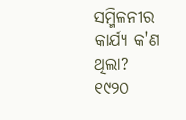ସମ୍ମିଳନୀର କାର୍ଯ୍ୟ କ'ଣ ଥିଲା?
୧୯୨୦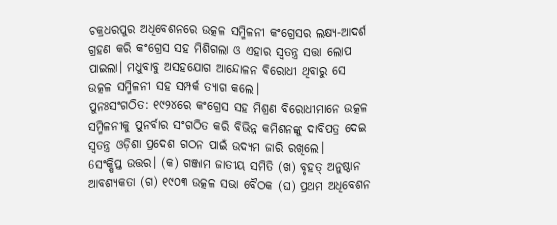ଚକ୍ରଧରପୁର ଅଧିବେଶନରେ ଉତ୍କଳ ସମ୍ମିଳନୀ କଂଗ୍ରେସର ଲକ୍ଷ୍ୟ-ଆଦର୍ଶ ଗ୍ରହଣ କରି କଂଗ୍ରେସ ସହ ମିଶିଗଲା ଓ ଏହାର ସ୍ୱତନ୍ତ୍ର ସତ୍ତା ଲୋପ ପାଇଲା। ମଧୁବାବୁ ଅସହଯୋଗ ଆନ୍ଦୋଳନ ବିରୋଧୀ ଥିବାରୁ ସେ ଉତ୍କଳ ସମ୍ମିଳନୀ ସହ ସମ୍ପର୍କ ତ୍ୟାଗ କଲେ।
ପୁନଃସଂଗଠିତ: ୧୯୨୪ରେ କଂଗ୍ରେସ ସହ ମିଶ୍ରଣ ବିରୋଧୀମାନେ ଉତ୍କଳ ସମ୍ମିଳନୀକୁ ପୁନର୍ବାର ସଂଗଠିତ କରି ବିଭିନ୍ନ କମିଶନଙ୍କୁ ଦାବିପତ୍ର ଦେଇ ସ୍ୱତନ୍ତ୍ର ଓଡ଼ିଶା ପ୍ରଦେଶ ଗଠନ ପାଇଁ ଉଦ୍ୟମ ଜାରି ରଖିଲେ।
6ସଂକ୍ଷିପ୍ତ ଉତ୍ତର। (କ) ଗଞ୍ଜାମ ଜାତୀୟ ସମିତି (ଖ) ବୃହତ୍ ଅନୁଷ୍ଠାନ ଆବଶ୍ୟକତା (ଗ) ୧୯୦୩ ଉତ୍କଳ ସଭା ବୈଠକ (ଘ) ପ୍ରଥମ ଅଧିବେଶନ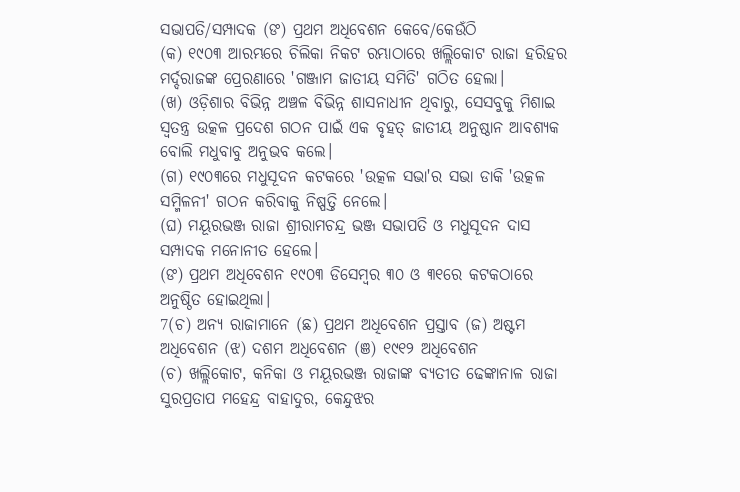ସଭାପତି/ସମ୍ପାଦକ (ଙ) ପ୍ରଥମ ଅଧିବେଶନ କେବେ/କେଉଁଠି
(କ) ୧୯୦୩ ଆରମ୍ଭରେ ଚିଲିକା ନିକଟ ରମ୍ଭାଠାରେ ଖଲ୍ଲିକୋଟ ରାଜା ହରିହର ମର୍ଦ୍ଦରାଜଙ୍କ ପ୍ରେରଣାରେ 'ଗଞ୍ଜାମ ଜାତୀୟ ସମିତି' ଗଠିତ ହେଲା।
(ଖ) ଓଡ଼ିଶାର ବିଭିନ୍ନ ଅଞ୍ଚଳ ବିଭିନ୍ନ ଶାସନାଧୀନ ଥିବାରୁ, ସେସବୁକୁ ମିଶାଇ ସ୍ୱତନ୍ତ୍ର ଉତ୍କଳ ପ୍ରଦେଶ ଗଠନ ପାଇଁ ଏକ ବୃହତ୍ ଜାତୀୟ ଅନୁଷ୍ଠାନ ଆବଶ୍ୟକ ବୋଲି ମଧୁବାବୁ ଅନୁଭବ କଲେ।
(ଗ) ୧୯୦୩ରେ ମଧୁସୂଦନ କଟକରେ 'ଉତ୍କଳ ସଭା'ର ସଭା ଡାକି 'ଉତ୍କଳ ସମ୍ମିଳନୀ' ଗଠନ କରିବାକୁ ନିଷ୍ପତ୍ତି ନେଲେ।
(ଘ) ମୟୂରଭଞ୍ଜ ରାଜା ଶ୍ରୀରାମଚନ୍ଦ୍ର ଭଞ୍ଜ ସଭାପତି ଓ ମଧୁସୂଦନ ଦାସ ସମ୍ପାଦକ ମନୋନୀତ ହେଲେ।
(ଙ) ପ୍ରଥମ ଅଧିବେଶନ ୧୯୦୩ ଡିସେମ୍ବର ୩୦ ଓ ୩୧ରେ କଟକଠାରେ ଅନୁଷ୍ଠିତ ହୋଇଥିଲା।
7(ଚ) ଅନ୍ୟ ରାଜାମାନେ (ଛ) ପ୍ରଥମ ଅଧିବେଶନ ପ୍ରସ୍ତାବ (ଜ) ଅଷ୍ଟମ ଅଧିବେଶନ (ଝ) ଦଶମ ଅଧିବେଶନ (ଞ) ୧୯୧୨ ଅଧିବେଶନ
(ଚ) ଖଲ୍ଲିକୋଟ, କନିକା ଓ ମୟୂରଭଞ୍ଜ ରାଜାଙ୍କ ବ୍ୟତୀତ ଢେଙ୍କାନାଳ ରାଜା ସୁରପ୍ରତାପ ମହେନ୍ଦ୍ର ବାହାଦୁର, କେନ୍ଦୁଝର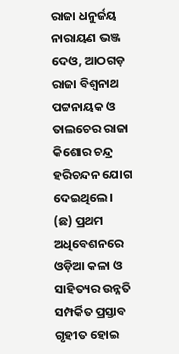ରାଜା ଧନୁର୍ଜୟ ନାରାୟଣ ଭଞ୍ଜ ଦେଓ, ଆଠଗଡ଼ ରାଜା ବିଶ୍ୱନାଥ ପଟ୍ଟନାୟକ ଓ ତାଲଚେର ରାଜା କିଶୋର ଚନ୍ଦ୍ର ହରିଚନ୍ଦନ ଯୋଗ ଦେଇଥିଲେ।
(ଛ) ପ୍ରଥମ ଅଧିବେଶନରେ ଓଡ଼ିଆ କଳା ଓ ସାହିତ୍ୟର ଉନ୍ନତି ସମ୍ପର୍କିତ ପ୍ରସ୍ତାବ ଗୃହୀତ ହୋଇ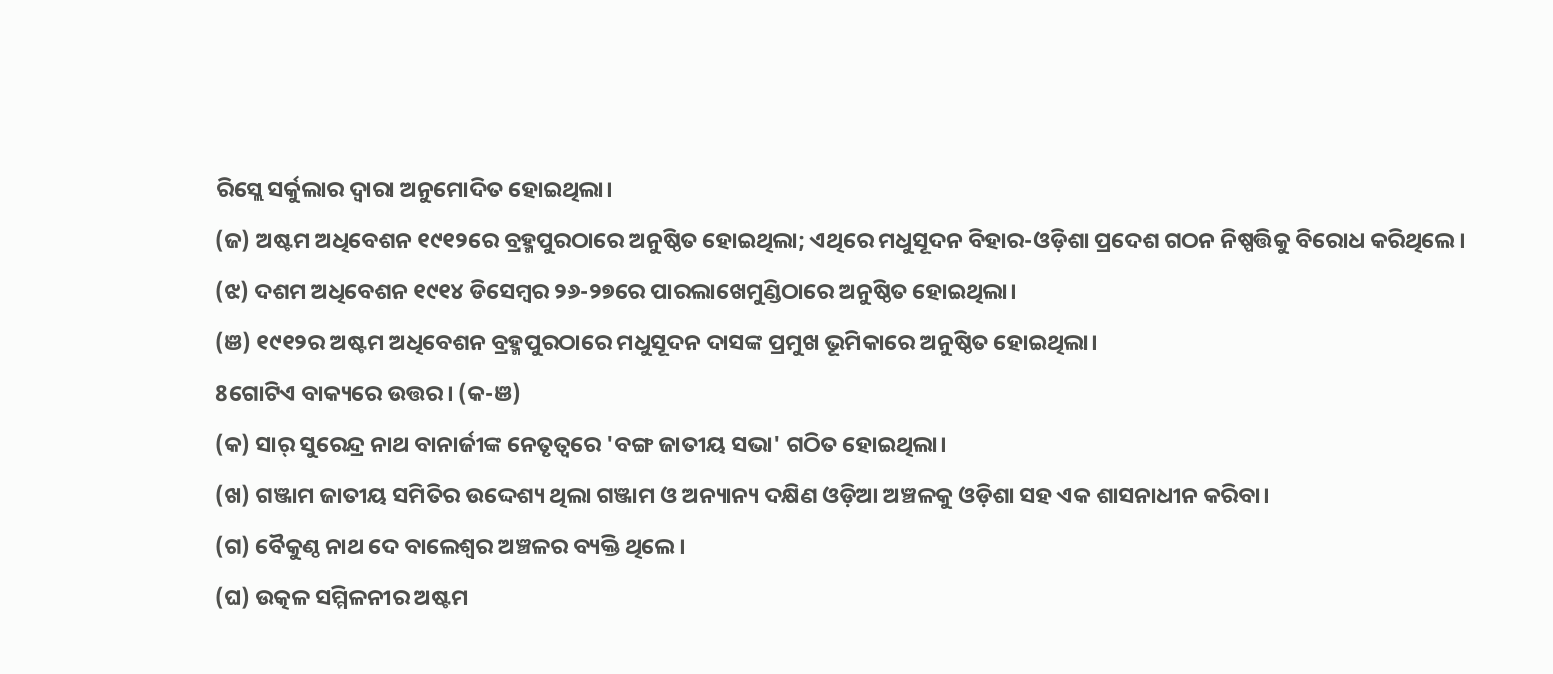ରିସ୍ଲେ ସର୍କୁଲାର ଦ୍ୱାରା ଅନୁମୋଦିତ ହୋଇଥିଲା।
(ଜ) ଅଷ୍ଟମ ଅଧିବେଶନ ୧୯୧୨ରେ ବ୍ରହ୍ମପୁରଠାରେ ଅନୁଷ୍ଠିତ ହୋଇଥିଲା; ଏଥିରେ ମଧୁସୂଦନ ବିହାର-ଓଡ଼ିଶା ପ୍ରଦେଶ ଗଠନ ନିଷ୍ପତ୍ତିକୁ ବିରୋଧ କରିଥିଲେ।
(ଝ) ଦଶମ ଅଧିବେଶନ ୧୯୧୪ ଡିସେମ୍ବର ୨୬-୨୭ରେ ପାରଲାଖେମୁଣ୍ଡିଠାରେ ଅନୁଷ୍ଠିତ ହୋଇଥିଲା।
(ଞ) ୧୯୧୨ର ଅଷ୍ଟମ ଅଧିବେଶନ ବ୍ରହ୍ମପୁରଠାରେ ମଧୁସୂଦନ ଦାସଙ୍କ ପ୍ରମୁଖ ଭୂମିକାରେ ଅନୁଷ୍ଠିତ ହୋଇଥିଲା।
8ଗୋଟିଏ ବାକ୍ୟରେ ଉତ୍ତର। (କ-ଞ)
(କ) ସାର୍ ସୁରେନ୍ଦ୍ର ନାଥ ବାନାର୍ଜୀଙ୍କ ନେତୃତ୍ୱରେ 'ବଙ୍ଗ ଜାତୀୟ ସଭା' ଗଠିତ ହୋଇଥିଲା।
(ଖ) ଗଞ୍ଜାମ ଜାତୀୟ ସମିତିର ଉଦ୍ଦେଶ୍ୟ ଥିଲା ଗଞ୍ଜାମ ଓ ଅନ୍ୟାନ୍ୟ ଦକ୍ଷିଣ ଓଡ଼ିଆ ଅଞ୍ଚଳକୁ ଓଡ଼ିଶା ସହ ଏକ ଶାସନାଧୀନ କରିବା।
(ଗ) ବୈକୁଣ୍ଠ ନାଥ ଦେ ବାଲେଶ୍ୱର ଅଞ୍ଚଳର ବ୍ୟକ୍ତି ଥିଲେ।
(ଘ) ଉତ୍କଳ ସମ୍ମିଳନୀର ଅଷ୍ଟମ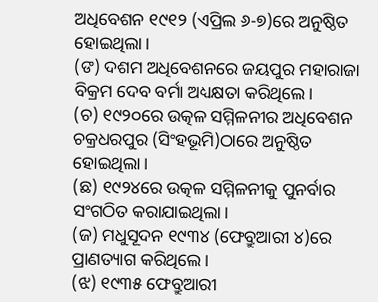ଅଧିବେଶନ ୧୯୧୨ (ଏପ୍ରିଲ ୬-୭)ରେ ଅନୁଷ୍ଠିତ ହୋଇଥିଲା।
(ଙ) ଦଶମ ଅଧିବେଶନରେ ଜୟପୁର ମହାରାଜା ବିକ୍ରମ ଦେବ ବର୍ମା ଅଧ୍ୟକ୍ଷତା କରିଥିଲେ।
(ଚ) ୧୯୨୦ରେ ଉତ୍କଳ ସମ୍ମିଳନୀର ଅଧିବେଶନ ଚକ୍ରଧରପୁର (ସିଂହଭୂମି)ଠାରେ ଅନୁଷ୍ଠିତ ହୋଇଥିଲା।
(ଛ) ୧୯୨୪ରେ ଉତ୍କଳ ସମ୍ମିଳନୀକୁ ପୁନର୍ବାର ସଂଗଠିତ କରାଯାଇଥିଲା।
(ଜ) ମଧୁସୂଦନ ୧୯୩୪ (ଫେବ୍ରୁଆରୀ ୪)ରେ ପ୍ରାଣତ୍ୟାଗ କରିଥିଲେ।
(ଝ) ୧୯୩୫ ଫେବ୍ରୁଆରୀ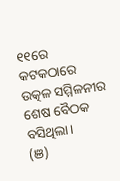୧୧ରେ କଟକଠାରେ ଉତ୍କଳ ସମ୍ମିଳନୀର ଶେଷ ବୈଠକ ବସିଥିଲା।
(ଞ)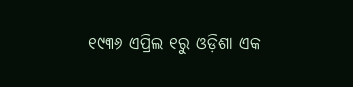୧୯୩୬ ଏପ୍ରିଲ ୧ରୁ ଓଡ଼ିଶା ଏକ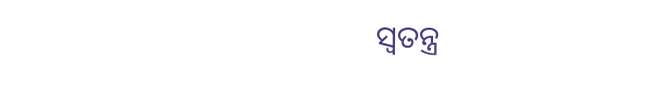ସ୍ୱତନ୍ତ୍ର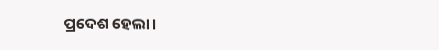ପ୍ରଦେଶ ହେଲା।